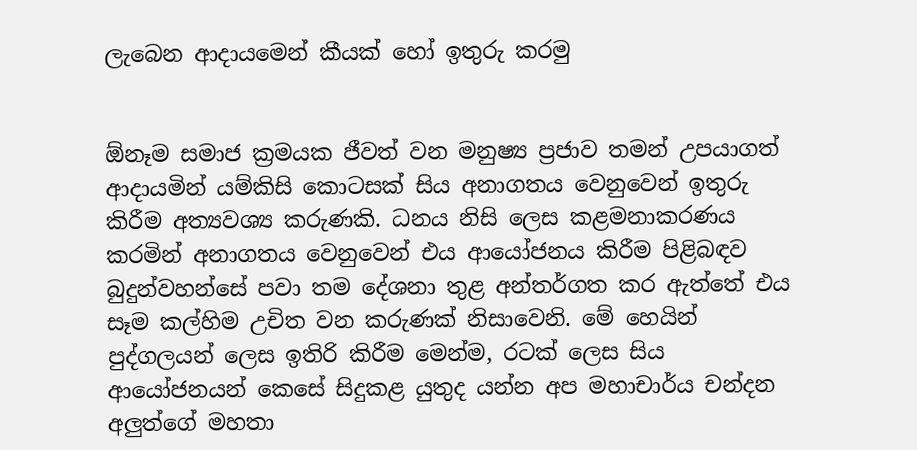ලැබෙන ආදායමෙන් කීයක් හෝ ඉතුරු කරමු


ඕනෑම සමාජ ක්‍රමයක ජීවත් වන මනුෂ්‍ය ප්‍රජාව තමන් උපයාගත් ආදායමින් යම්කිසි කොටසක් සිය අනාගතය වෙනුවෙන් ඉතුරු කිරීම අත්‍යවශ්‍ය කරුණකි. ධනය නිසි ලෙස කළමනාකරණය කරමින් අනාගතය වෙනුවෙන් එය ආයෝජනය කිරීම පිළිබඳව බුදුන්වහන්සේ පවා තම දේශනා තුළ අන්තර්ගත කර ඇත්තේ එය සෑම කල්හිම උචිත වන කරුණක් නිසාවෙනි. මේ හෙයින් පුද්ගලයන් ලෙස ඉතිරි කිරීම මෙන්ම, රටක් ලෙස සිය ආයෝජනයන් කෙසේ සිදුකළ යුතුද යන්න අප මහාචාර්ය චන්දන අලුත්ගේ මහතා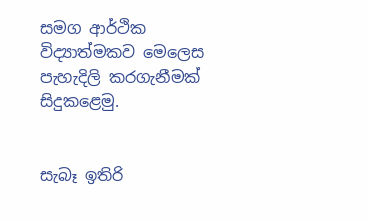සමග ආර්ථික විද්‍යාත්මකව මෙලෙස පැහැදිලි කරගැනීමක් සිදුකළෙමු.


සැබෑ ඉතිරි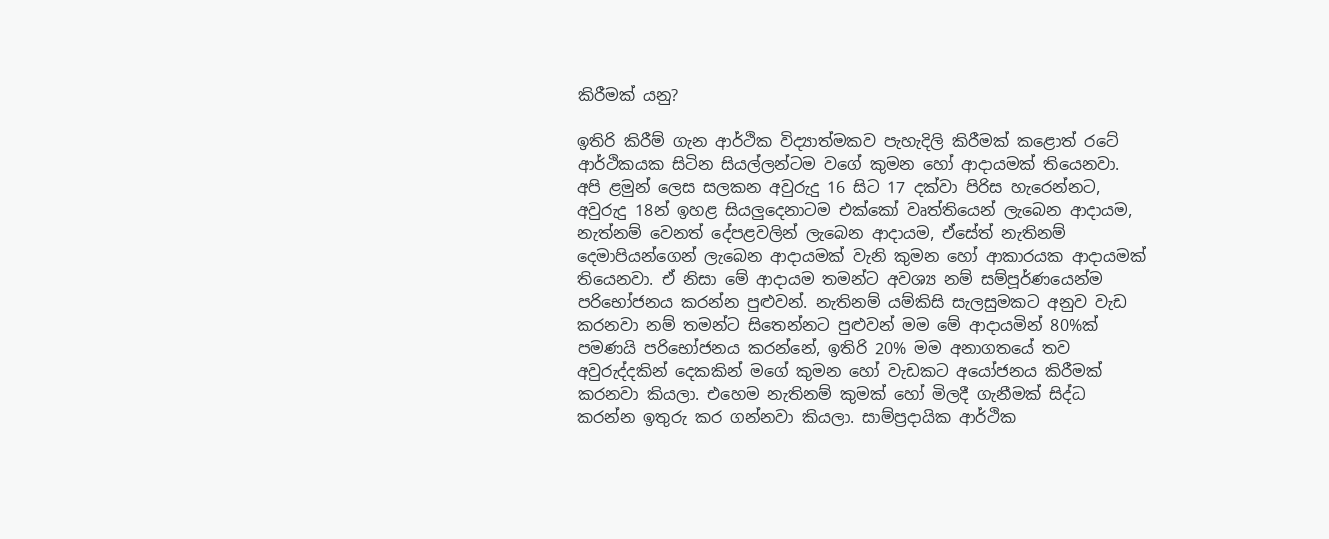කිරීමක් යනු?

ඉතිරි කිරීම් ගැන ආර්ථික විද්‍යාත්මකව පැහැදිලි කිරීමක් කළොත් රටේ ආර්ථිකයක සිටින සියල්ලන්ටම වගේ කුමන හෝ ආදායමක් තියෙනවා. අපි ළමුන් ලෙස සලකන අවුරුදු 16 සිට 17 දක්වා පිරිස හැරෙන්නට, අවුරුදු 18න් ඉහළ සියලුදෙනාටම එක්කෝ වෘත්තියෙන් ලැබෙන ආදායම, නැත්නම් වෙනත් දේපළවලින් ලැබෙන ආදායම, ඒසේත් නැතිනම් දෙමාපියන්ගෙන් ලැබෙන ආදායමක් වැනි කුමන හෝ ආකාරයක ආදායමක් තියෙනවා. ඒ නිසා මේ ආදායම තමන්ට අවශ්‍ය නම් සම්පූර්ණයෙන්ම පරි‌භෝජනය කරන්න පුළුවන්. නැතිනම් යම්කිසි සැලසුමකට අනුව වැඩ කරනවා නම් තමන්ට සිතෙන්නට පුළුවන් මම මේ ආදායමින් 80%ක් පමණයි පරිභෝජනය කරන්නේ, ඉතිරි 20% මම අනාගතයේ තව අවුරුද්දකින් දෙකකින් මගේ කුමන හෝ වැඩකට අයෝජනය කිරීමක් කරනවා කියලා. එහෙම නැතිනම් කුමක් හෝ මිලදී ගැනීමක් සිද්ධ කරන්න ඉතුරු කර ගන්නවා කියලා. සාම්ප්‍රදායික ආර්ථික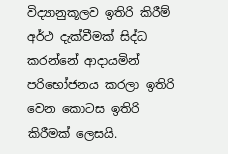විද්‍යානුකූලව ඉතිරි කිරීම් අර්ථ දැක්වීමක් සිද්ධ කරන්නේ ආදායමින් පරිභෝජනය කරලා ඉතිරි වෙන කොටස ඉතිරි කිරීමක් ලෙසයි.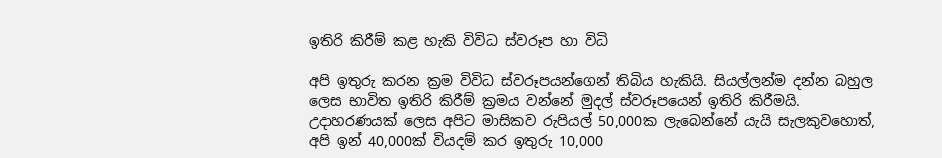ඉතිරි කිරීම් කළ හැකි විවිධ ස්වරූප හා විධි

අපි ඉතුරු කරන ක්‍රම විවිධ ස්වරූපයන්ගෙන් තිබිය හැකියි. සියල්ලන්ම දන්න බහුල ලෙස භාවිත ඉතිරි කිරීම් ක්‍රමය වන්නේ මුදල් ස්වරූපයෙන් ඉතිරි කිරීමයි. උදාහරණයක් ලෙස අපිට මාසිකව රුපියල් 50,000ක ලැබෙන්නේ යැයි සැලකුවහොත්, අපි ඉන් 40,000ක් වියදම් කර ඉතුරු 10,000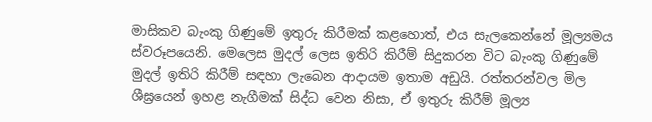මාසිකව බැංකු ගිණුමේ ඉතුරු කිරීමක් කළහොත්, එය සැලකෙන්නේ මූල්‍යමය ස්වරූපයෙනි. මෙලෙස මුදල් ලෙස ඉතිරි කිරීම් සිදුකරන විට බැංකු ගිණුමේ මුදල් ඉතිරි කිරීම් සඳහා ලැබෙන ආදායම ඉතාම අඩුයි. රත්තරන්වල මිල ශීඝ්‍රයෙන් ඉහළ නැගීමක් සිද්ධ වෙන නිසා, ඒ ඉතුරු කිරීම් මූල්‍ය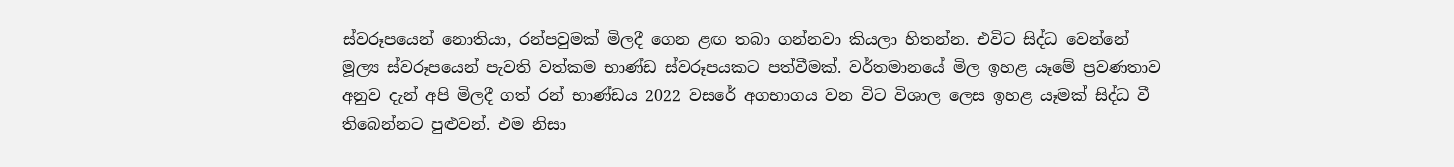ස්වරූපයෙන් නොතියා, රන්පවුමක් මිලදී ගෙන ළඟ තබා ගන්නවා කියලා හිතන්න. එවිට සිද්ධ වෙන්නේ මූල්‍ය ස්වරූපයෙන් පැවති වත්කම භාණ්ඩ ස්වරූපයකට පත්වීමක්. වර්තමානයේ මිල ඉහළ යෑමේ ප්‍රවණතාව අනුව දැන් අපි මිලදී ගත් රන් භාණ්ඩය 2022 වසරේ අගභාගය වන විට විශාල ලෙස ඉහළ යෑමක් සිද්ධ වී තිබෙන්නට පුළුවන්. එම නිසා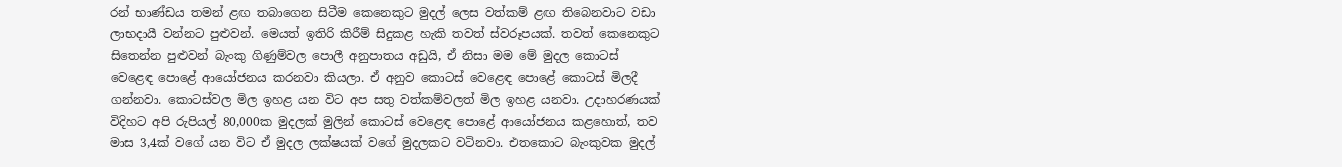රන් භාණ්ඩය තමන් ළඟ තබාගෙන සිටීම කෙනෙකුට මුදල් ලෙස වත්කම් ළඟ තිබෙනවාට වඩා ලාභදායී වන්නට පුළුවන්. මෙයත් ඉතිරි කිරීම් සිදුකළ හැකි තවත් ස්වරූපයක්. තවත් කෙනෙකුට සිතෙන්න පුළුවන් බැංකු ගිණුම්වල පොලී අනුපාතය අඩුයි, ඒ නිසා මම මේ මුදල කොටස් වෙළෙඳ පොළේ ආයෝජනය කරනවා කියලා. ඒ අනුව කොටස් වෙළෙඳ පොළේ කොටස් මිලදී ගන්නවා. කොටස්වල මිල ඉහළ යන විට අප සතු වත්කම්වලත් මිල ඉහළ යනවා. උදාහරණයක් විදිහට අපි රුපියල් 80,000ක මුදලක් මුලින් කොටස් වෙළෙඳ පොළේ ආයෝජනය කළහොත්, තව මාස 3,4ක් වගේ යන විට ඒ මුදල ලක්ෂයක් වගේ මුදලකට වටිනවා. එතකොට බැංකුවක මුදල්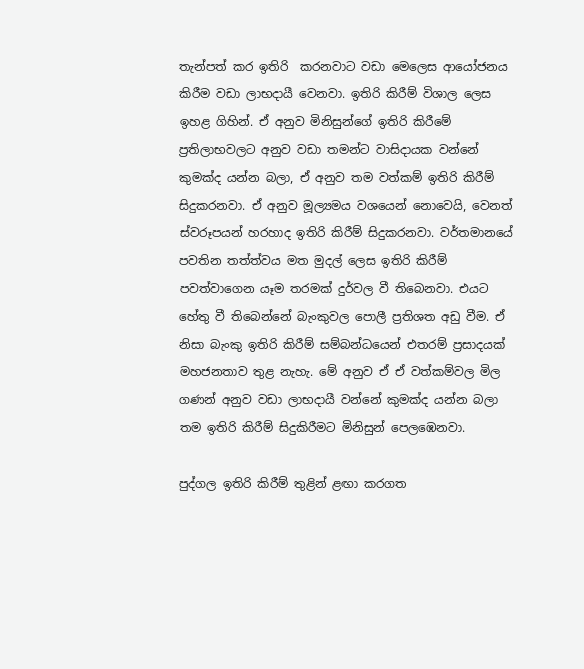තැන්පත් කර ඉතිරි  කරනවාට වඩා මෙලෙස ආයෝජනය කිරීම වඩා ලාභදායී වෙනවා. ඉතිරි කිරීම් විශාල ලෙස ඉහළ ගිහින්. ඒ අනුව මිනිසුන්ගේ ඉතිරි කිරීමේ ප්‍රතිලාභවලට අනුව වඩා තමන්ට වාසිදායක වන්නේ කුමක්ද යන්න බලා, ඒ අනුව තම වත්කම් ඉතිරි කිරීම් සිදුකරනවා. ඒ අනුව මූල්‍යමය වශයෙන් නොවෙයි, වෙනත් ස්වරූපයන් හරහාද ඉතිරි කිරීම් සිදුකරනවා. වර්තමානයේ පවතින තත්ත්වය මත මුදල් ලෙස ඉතිරි කිරීම් පවත්වාගෙන යෑම තරමක් දුර්වල වී තිබෙනවා. එයට හේතු වී තිබෙන්නේ බැංකුවල පොලී ප්‍රතිශත අඩු වීම. ඒ නිසා බැංකු ඉතිරි කිරීම් සම්බන්ධයෙන් එතරම් ප්‍රසාදයක් මහජනතාව තුළ නැහැ. මේ අනුව ඒ ඒ වත්කම්වල මිල ගණන් අනුව වඩා ලාභදායී වන්නේ කුමක්ද යන්න බලා තම ඉතිරි කිරීම් සිදුකිරීමට මිනිසුන් පෙලඹෙනවා.

පුද්ගල ඉතිරි කිරීම් තුළින් ළඟා කරගත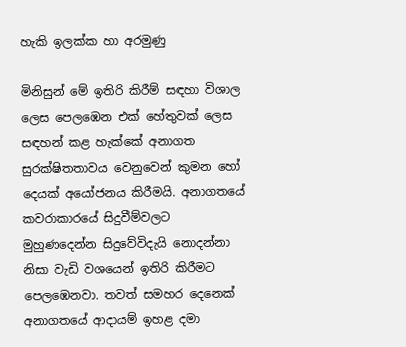හැකි ඉලක්ක හා අරමුණු

මිනිසුන් මේ ඉතිරි කිරීම් සඳහා විශාල ලෙස පෙලඹෙන එක් හේතුවක් ලෙස සඳහන් කළ හැක්කේ අනාගත සුරක්ෂිතතාවය වෙනුවෙන් කුමන හෝ දෙයක් අයෝජනය කිරීමයි. අනාගතයේ කවරාකාර‌යේ සිදුවීම්වලට මුහුණදෙන්න සිදුවේවිදැයි නොදන්නා නිසා වැඩි වශයෙන් ඉතිරි කිරීමට පෙලඹෙනවා. තවත් සමහර දෙනෙක් අනාගතයේ ආදායම් ඉහළ දමා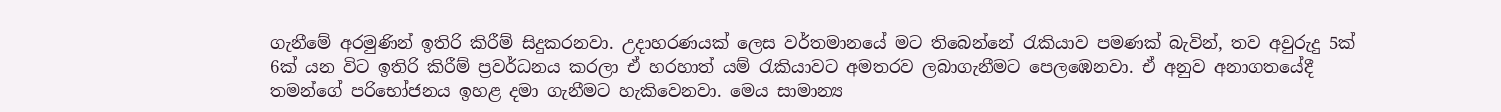ගැනීමේ අරමුණින් ඉතිරි කිරීම් සිදුකරනවා. උදාහරණයක් ලෙස වර්තමානයේ මට තිබෙන්නේ රැකියාව පමණක් බැවින්, තව අවුරුදු 5ක් 6ක් යන විට ඉතිරි කිරීම් ප්‍රවර්ධනය කරලා ඒ හරහාත් යම් රැකියාවට අමතරව ලබාගැනීමට පෙලඹෙනවා. ඒ අනුව අනාගතයේදී තමන්ගේ පරිභෝජනය ඉහළ දමා ගැනීමට හැකිවෙනවා. මෙය සාමාන්‍ය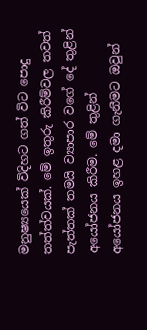මනුෂ්‍යයෙක් විදිහට ගත් විට පොදු තත්ත්වයක්. මේ ඉතුරු කිරීම්වල තවත් පැත්තක් තමයි ව්‍යාපාර වගේ දේ තුළින් අයෝජනය කිරීම. මේ තුළින් අයෝජනය ඉහළ දමා ගැනීමට ඔවුන්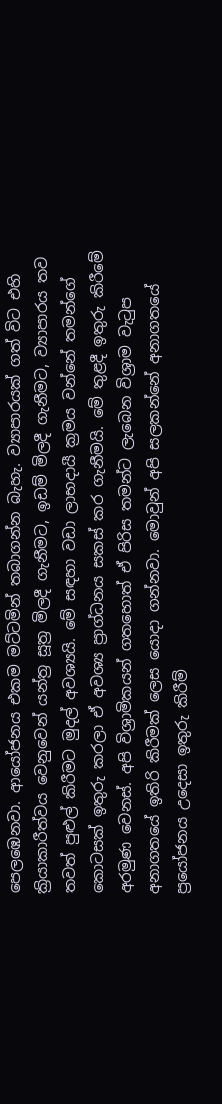පෙලඹෙනවා. ආයෝජනය එකම මට්ටමින් තබාගන්න බැහැ. ව්‍යාපාරයක් ගත් විට එහි ක්‍රියාකාරීත්වය වෙනුවෙන් යන්ත්‍ර සූත්‍ර මිලදී ගැනීමට, ඉඩම් මිලදී ගැනීමට, ව්‍යාපාරය තව තවත් පුළුල් කිරීමට මුදල් අවශ්‍යයි. මේ සඳහා වඩා ලාභදායී ක්‍රමය වන්නේ තමන්ගේ කොටසක් ඉතුරු කරලා ඒ අවශ්‍ය ප්‍රාග්ධනය සකස් කර ගැනීමයි. මේ තුළදී ඉතුරු කිරීමේ අරමුණ වෙනස්. අපි විශ්‍රාමිකයන් ගතහොත් ඒ පිරිස තමන්ට ලැබෙන විශ්‍රාම වැටුප අනාගතයේ ඉතිරි කිරීමක් ලෙස යොදා ගන්නවා. මොවුන් අපි සලකන්නේ අනාගතයේ ප්‍රයෝජනය උදෙසා ඉතුරු කිරීම්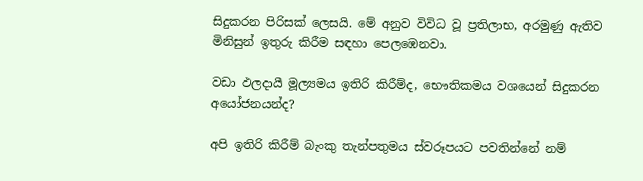සිදුකරන පිරිසක් ලෙසයි. මේ අනුව විවිධ වූ ප්‍රතිලාභ, අරමුණු ඇතිව මිනිසුන් ඉතුරු කිරීම සඳහා පෙලඹෙනවා.

වඩා ඵලදායී මූල්‍යමය ඉතිරි කිරීම්ද, භෞතිකමය වශයෙන් සිදුකරන අයෝජනයන්ද?

අපි ඉතිරි කිරීම් බැංකු තැන්පතුමය ස්වරූපයට පවතින්නේ නම්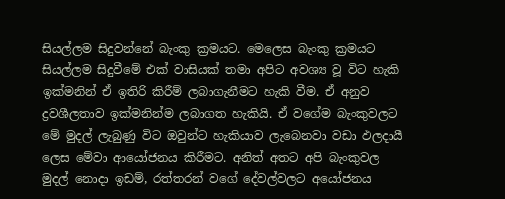සියල්ලම සිදුවන්නේ බැංකු ක්‍රමයට. මෙලෙස බැංකු ක්‍රමයට සියල්ලම සිදුවීමේ එක් වාසියක් තමා අපිට අවශ්‍ය වූ විට හැකි ඉක්මනින් ඒ ඉතිරි කිරීම් ලබාගැනීමට හැකි වීම. ඒ අනුව ද්‍රවශීලතාව ඉක්මනින්ම ලබාගත හැකියි. ඒ වගේම බැංකුවලට මේ මුදල් ලැබුණු විට ඔවුන්ට හැකියාව ලැබෙනවා වඩා ඵලදායී ලෙස මේවා ආයෝජනය කිරීමට. අනිත් අතට අපි බැංකුවල මුදල් නොදා ඉඩම්, රත්තරන් වගේ දේවල්වලට අයෝජනය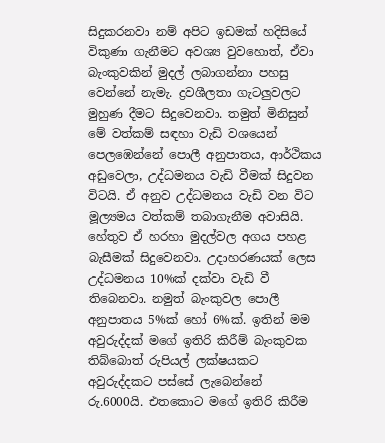සිදුකරනවා නම් අපිට ඉඩමක් හදිසියේ විකුණා ගැනීමට අවශ්‍ය වුවහොත්, ඒවා බැංකුවකින් මුදල් ලබාගන්නා පහසු වෙන්නේ නැමැ. ද්‍රවශීලතා ගැටලුවලට මුහුණ දීමට සිදුවෙනවා. තමුත් මිනිසුන් මේ වත්කම් සඳහා වැඩි වශයෙන් පෙලඹෙන්නේ පොලී අනුපාතය, ආර්ථිකය අඩුවෙලා, උද්ධමනය වැඩි වීමක් සිදුවන විටයි. ඒ අනුව උද්ධමනය වැඩි වන විට මූල්‍යමය වත්කම් තබාගැනීම අවාසියි. හේතුව ඒ හරහා මුදල්වල අගය පහළ බැසීමක් සිදුවෙනවා. උදාහරණයක් ලෙස උද්ධමනය 10%ක් දක්වා වැඩි වී තිබෙනවා. නමුත් බැංකුවල පොලී අනුපාතය 5%ක් හෝ 6%ක්. ඉතින් මම අවුරුද්දක් මගේ ඉතිරි කිරීම් බැංකුවක තිබ්බොත් රුපියල් ලක්ෂයකට අවුරුද්දකට පස්සේ ලැබෙන්නේ රු.6000යි. එතකොට මගේ ඉතිරි කිරීම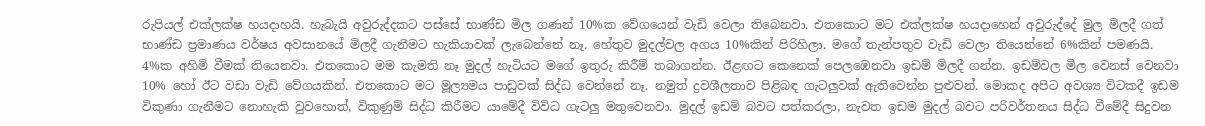රුපියල් එක්ලක්ෂ හයදාහයි. හැබැයි අවුරුද්දකට පස්සේ භාණ්ඩ මිල ගණන් 10%ක වේගයෙන් වැඩි වෙලා තිබෙනවා. එතකොට මට එක්ලක්ෂ හයදාහෙන් අවුරුද්දේ මුල මිලදී ගත් භාණ්ඩ ප්‍රමාණය වර්ෂය අවසානයේ මිලදී ගැනීමට හැකියාවක් ලැබෙන්නේ නෑ. හේතුව මුදල්වල අගය 10%කින් පිරිහිලා. මගේ තැන්පතුව වැඩි වෙලා තියෙන්නේ 6%කින් පමණයි. 4%ක අහිමි වීමක් තියෙනවා. එතකොට මම කැමති නෑ මුදල් හැටියට මගේ ඉතුරු කිරීම් තබාගන්න. ඊළඟට කෙනෙක් පෙලඹෙනවා ඉඩම් මිලදී ගන්න. ඉඩම්වල මිල වෙනස් වෙනවා 10% හෝ ඊට වඩා වැඩි වේගයකින්. එතකොට මට මූල්‍යමය පාඩුවක් සිද්ධ වෙන්නේ නෑ. නමුත් ද්‍රවශීලතාව පිළිබඳ ගැටලුවක් ඇතිවෙන්න පුළුවන්. මොකද අපිට අවශ්‍ය විටකදී ඉඩම විකුණා ගැනීමට නොහැකි වුවහොත්, විකුණුම් සිද්ධ කිරීමට යාමේදී විවිධ ගැටලු මතුවෙනවා. මුදල් ඉඩම් බවට පත්කරලා, නැවත ඉඩම මුදල් බවට පරිවර්තනය සිද්ධ වීමේදී සිදුවන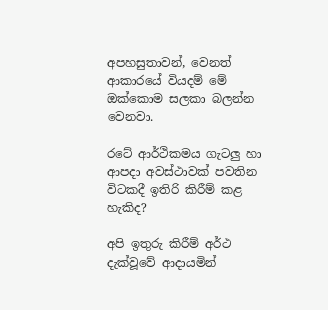අපහසුතාවන්, වෙනත් ආකාරයේ වියදම් මේ ඔක්කොම සලකා බලන්න වෙනවා.

රටේ ආර්ථිකමය ගැටලු හා ආපදා අවස්ථාවක් පවතින විටකදී ඉතිරි කිරීම් කළ හැකිද?

අපි ඉතුරු කිරීම් අර්ථ දැක්වූවේ ආදායමින්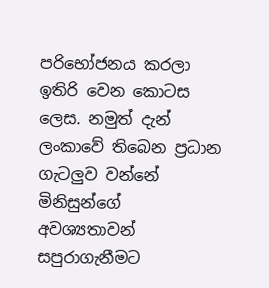පරිභෝජනය කරලා ඉතිරි වෙන කොටස ලෙස. නමුත් දැන් ලංකාවේ තිබෙන ප්‍රධාන ගැටලුව වන්නේ මිනිසුන්ගේ අවශ්‍යතාවන් සපුරාගැනීමට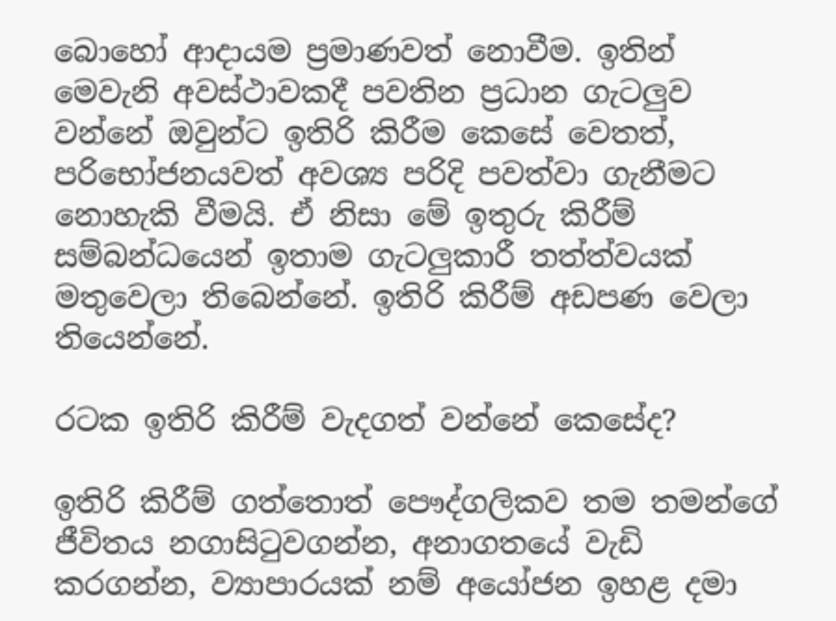බොහෝ ආදායම ප්‍රමාණවත් නොවීම. ඉතින් මෙවැනි අවස්ථාවකදී පවතින ප්‍රධාන ගැටලුව වන්නේ ඔවුන්ට ඉතිරි කිරීම කෙසේ වෙතත්, පරිභෝජනයවත් අවශ්‍ය පරිදි පවත්වා ගැනීමට නොහැකි වීමයි. ඒ නිසා මේ ඉතුරු කිරීම් සම්බන්ධයෙන් ඉතාම ගැටලුකාරී තත්ත්වයක් මතුවෙලා තිබෙන්නේ. ඉතිරි කිරීම් අඩපණ වෙලා තියෙන්නේ.

රටක ඉතිරි කිරීම් වැදගත් වන්නේ කෙසේද?

ඉතිරි කිරීම් ගත්තොත් පෞද්ගලිකව තම තමන්ගේ ජීවිතය නගාසිටුවගන්න, අනාගතයේ වැඩි කරගන්න, ව්‍යාපාරයක් නම් අයෝජන ඉහළ දමා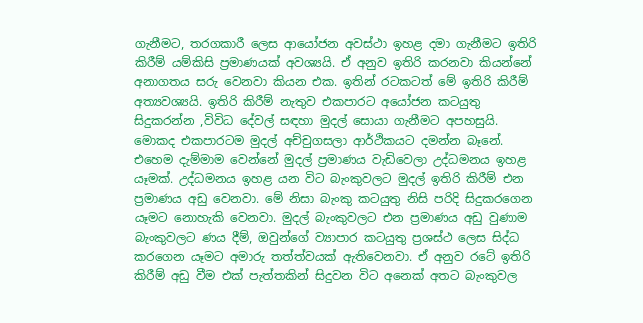ගැනීමට, තරගකාරී ලෙස ආයෝජන අවස්ථා ඉහළ දමා ගැනීමට ඉතිරි කිරීම් යම්කිසි ප්‍රමාණයක් අවශ්‍යයි. ඒ අනුව ඉතිරි කරනවා කියන්නේ අනාගතය සරු වෙනවා කියන එක. ඉතින් රටකටත් මේ ඉතිරි කිරීම් අත්‍යවශ්‍යයි. ඉතිරි කිරීම් නැතුව එකපාරට අයෝජන කටයුතු සිදුකරන්න ,විවිධ දේවල් සඳහා මුදල් සොයා ගැනීමට අපහසුයි. මොකද එකපාරටම මුදල් අච්චුගසලා ආර්ථිකයට දමන්න බෑනේ. එහෙම දැම්මාම වෙන්නේ මුදල් ප්‍රමාණය වැඩිවෙලා උද්ධමනය ඉහළ යෑමක්. උද්ධමනය ඉහළ යන විට බැංකුවලට මුදල් ඉතිරි කිරීම් එන ප්‍රමාණය අඩු වෙනවා. මේ නිසා බැංකු කටයුතු නිසි පරිදි සිදුකරගෙන යෑමට නොහැකි වෙනවා. මුදල් බැංකුවලට එන ප්‍රමාණය අඩු වුණාම බැංකුවලට ණය දීම්, ඔවුන්ගේ ව්‍යාපාර කටයුතු ප්‍රශස්ථ ලෙස සිද්ධ කරගෙන යෑමට අමාරු තත්ත්වයක් ඇතිවෙනවා. ඒ අනුව රටේ ඉතිරි කිරීම් අඩු වීම එක් පැත්තකින් සිදුවන විට අනෙක් අතට බැංකුවල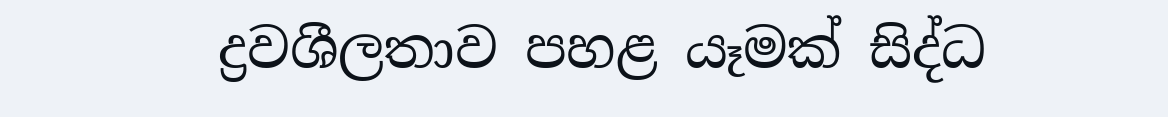ද්‍රවශීලතාව පහළ යෑමක් සිද්ධ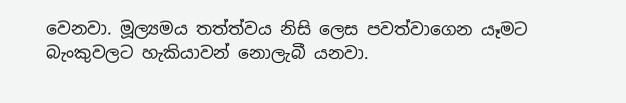වෙනවා. මූල්‍යමය තත්ත්වය නිසි ලෙස පවත්වාගෙන යෑමට බැංකුවලට හැකියාවන් නොලැබී යනවා.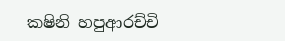කෂිනි හපුආරච්චි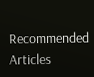Recommended Articles